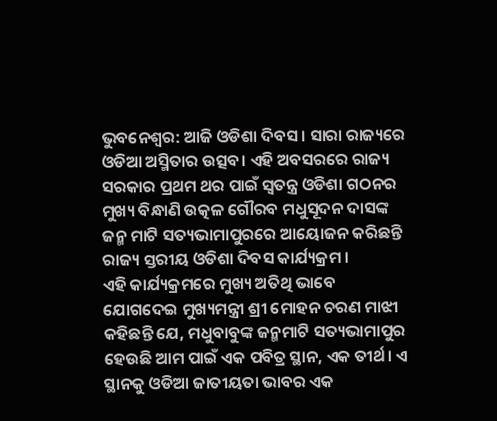ଭୁବନେଶ୍ୱର: ଆଜି ଓଡିଶା ଦିବସ । ସାରା ରାଜ୍ୟରେ ଓଡିଆ ଅସ୍ମିତାର ଉତ୍ସବ। ଏହି ଅବସରରେ ରାଜ୍ୟ ସରକାର ପ୍ରଥମ ଥର ପାଇଁ ସ୍ୱତନ୍ତ୍ର ଓଡିଶା ଗଠନର ମୁଖ୍ୟ ବିନ୍ଧାଣି ଉତ୍କଳ ଗୌରବ ମଧୁସୂଦନ ଦାସଙ୍କ ଜନ୍ମ ମାଟି ସତ୍ୟଭାମାପୁରରେ ଆୟୋଜନ କରିଛନ୍ତି ରାଜ୍ୟ ସ୍ତରୀୟ ଓଡିଶା ଦିବସ କାର୍ଯ୍ୟକ୍ରମ ।
ଏହି କାର୍ଯ୍ୟକ୍ରମରେ ମୁଖ୍ୟ ଅତିଥି ଭାବେ ଯୋଗଦେଇ ମୁଖ୍ୟମନ୍ତ୍ରୀ ଶ୍ରୀ ମୋହନ ଚରଣ ମାଝୀ କହିଛନ୍ତି ଯେ, ମଧୁବାବୁଙ୍କ ଜନ୍ମମାଟି ସତ୍ୟଭାମାପୁର ହେଉଛି ଆମ ପାଇଁ ଏକ ପବିତ୍ର ସ୍ଥାନ, ଏକ ତୀର୍ଥ। ଏ ସ୍ଥାନକୁ ଓଡିଆ ଜାତୀୟତା ଭାବର ଏକ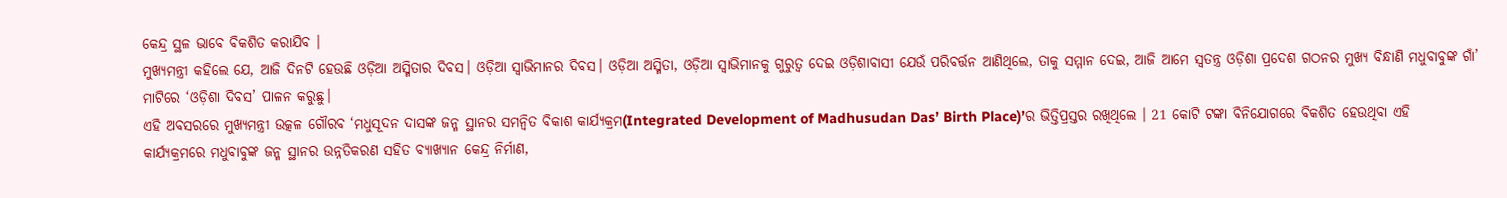କେନ୍ଦ୍ର ସ୍ଥଳ ଭାବେ ବିକଶିତ କରାଯିବ ।
ମୁଖ୍ୟମନ୍ତ୍ରୀ କହିଲେ ଯେ, ଆଜି ଦିନଟି ହେଉଛି ଓଡ଼ିଆ ଅସ୍ମିତାର ଦିବସ। ଓଡ଼ିଆ ସ୍ୱାଭିମାନର ଦିବସ। ଓଡ଼ିଆ ଅସ୍ମିତା, ଓଡ଼ିଆ ସ୍ୱାଭିମାନକୁ ଗୁରୁତ୍ୱ ଦେଇ ଓଡ଼ିଶାବାସୀ ଯେଉଁ ପରିବର୍ତ୍ତନ ଆଣିଥିଲେ, ତାକୁ ସମ୍ମାନ ଦେଇ, ଆଜି ଆମେ ସ୍ୱତନ୍ତ୍ର ଓଡ଼ିଶା ପ୍ରଦେଶ ଗଠନର ମୁଖ୍ୟ ବିନ୍ଧାଣି ମଧୁବାବୁଙ୍କ ଗାଁ’ ମାଟିରେ ‘ଓଡ଼ିଶା ଦିବସ’ ପାଳନ କରୁଛୁ।
ଏହି ଅବସରରେ ମୁଖ୍ୟମନ୍ତ୍ରୀ ଉତ୍କଳ ଗୌରବ ‘ମଧୁସୂଦନ ଦାସଙ୍କ ଜନ୍ମ ସ୍ଥାନର ସମନ୍ୱିତ ବିକାଶ କାର୍ଯ୍ୟକ୍ରମ(Integrated Development of Madhusudan Das’ Birth Place)’ର ଭିତ୍ତିପ୍ରସ୍ତର ରଖିଥିଲେ । 21 କୋଟି ଟଙ୍କା ବିନିଯୋଗରେ ବିକଶିତ ହେଉଥିବା ଏହି କାର୍ଯ୍ୟକ୍ରମରେ ମଧୁବାବୁଙ୍କ ଜନ୍ମ ସ୍ଥାନର ଉନ୍ନତିକରଣ ସହିତ ବ୍ୟାଖ୍ୟାନ କେନ୍ଦ୍ର ନିର୍ମାଣ,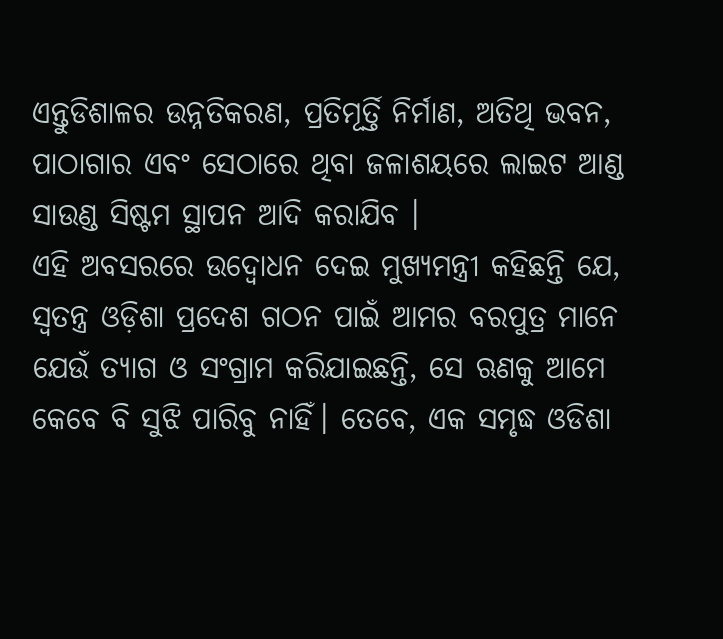ଏନ୍ତୁଡିଶାଳର ଉନ୍ନତିକରଣ, ପ୍ରତିମୂର୍ତ୍ତି ନିର୍ମାଣ, ଅତିଥି ଭବନ, ପାଠାଗାର ଏବଂ ସେଠାରେ ଥିବା ଜଳାଶୟରେ ଲାଇଟ ଆଣ୍ଡ ସାଉଣ୍ଡ ସିଷ୍ଟମ ସ୍ଥାପନ ଆଦି କରାଯିବ ।
ଏହି ଅବସରରେ ଉଦ୍ବୋଧନ ଦେଇ ମୁଖ୍ୟମନ୍ତ୍ରୀ କହିଛନ୍ତି ଯେ, ସ୍ୱତନ୍ତ୍ର ଓଡ଼ିଶା ପ୍ରଦେଶ ଗଠନ ପାଇଁ ଆମର ବରପୁତ୍ର ମାନେ ଯେଉଁ ତ୍ୟାଗ ଓ ସଂଗ୍ରାମ କରିଯାଇଛନ୍ତି, ସେ ଋଣକୁ ଆମେ କେବେ ବି ସୁଝି ପାରିବୁ ନାହିଁ। ତେବେ, ଏକ ସମୃଦ୍ଧ ଓଡିଶା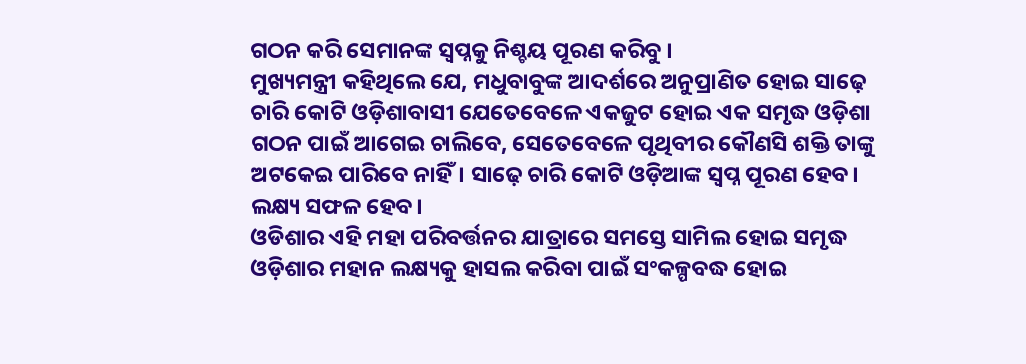ଗଠନ କରି ସେମାନଙ୍କ ସ୍ୱପ୍ନକୁ ନିଶ୍ଚୟ ପୂରଣ କରିବୁ ।
ମୁଖ୍ୟମନ୍ତ୍ରୀ କହିଥିଲେ ଯେ, ମଧୁବାବୁଙ୍କ ଆଦର୍ଶରେ ଅନୁପ୍ରାଣିତ ହୋଇ ସାଢ଼େ ଚାରି କୋଟି ଓଡ଼ିଶାବାସୀ ଯେତେବେଳେ ଏକଜୁଟ ହୋଇ ଏକ ସମୃଦ୍ଧ ଓଡ଼ିଶା ଗଠନ ପାଇଁ ଆଗେଇ ଚାଲିବେ, ସେତେବେଳେ ପୃଥିବୀର କୌଣସି ଶକ୍ତି ତାଙ୍କୁ ଅଟକେଇ ପାରିବେ ନାହିଁ। ସାଢ଼େ ଚାରି କୋଟି ଓଡ଼ିଆଙ୍କ ସ୍ୱପ୍ନ ପୂରଣ ହେବ। ଲକ୍ଷ୍ୟ ସଫଳ ହେବ।
ଓଡିଶାର ଏହି ମହା ପରିବର୍ତ୍ତନର ଯାତ୍ରାରେ ସମସ୍ତେ ସାମିଲ ହୋଇ ସମୃଦ୍ଧ ଓଡ଼ିଶାର ମହାନ ଲକ୍ଷ୍ୟକୁ ହାସଲ କରିବା ପାଇଁ ସଂକଳ୍ପବଦ୍ଧ ହୋଇ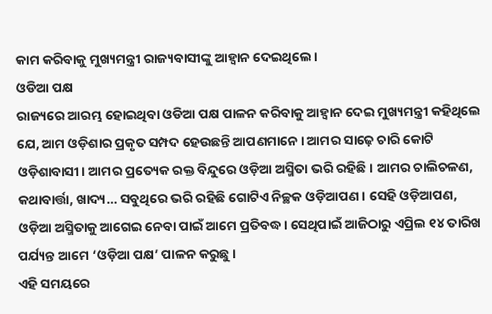କାମ କରିବାକୁ ମୁଖ୍ୟମନ୍ତ୍ରୀ ରାଜ୍ୟବାସୀଙ୍କୁ ଆହ୍ୱାନ ଦେଇଥିଲେ।
ଓଡିଆ ପକ୍ଷ
ରାଜ୍ୟରେ ଆରମ୍ଭ ହୋଇଥିବା ଓଡିଆ ପକ୍ଷ ପାଳନ କରିବାକୁ ଆହ୍ୱାନ ଦେଇ ମୁଖ୍ୟମନ୍ତ୍ରୀ କହିଥିଲେ ଯେ, ଆମ ଓଡ଼ିଶାର ପ୍ରକୃତ ସମ୍ପଦ ହେଉଛନ୍ତି ଆପଣମାନେ। ଆମର ସାଢ଼େ ଚାରି କୋଟି ଓଡ଼ିଶାବାସୀ। ଆମର ପ୍ରତ୍ୟେକ ରକ୍ତ ବିନ୍ଦୁରେ ଓଡ଼ିଆ ଅସ୍ମିତା ଭରି ରହିଛି। ଆମର ଚାଲିଚଳଣ, କଥାବାର୍ତ୍ତା, ଖାଦ୍ୟ… ସବୁଥିରେ ଭରି ରହିଛି ଗୋଟିଏ ନିଚ୍ଛକ ଓଡ଼ିଆପଣ। ସେହି ଓଡ଼ିଆପଣ, ଓଡ଼ିଆ ଅସ୍ମିତାକୁ ଆଗେଇ ନେବା ପାଇଁ ଆମେ ପ୍ରତିବଦ୍ଧ। ସେଥିପାଇଁ ଆଜିଠାରୁ ଏପ୍ରିଲ ୧୪ ତାରିଖ ପର୍ଯ୍ୟନ୍ତ ଆମେ ‘ଓଡ଼ିଆ ପକ୍ଷ’ ପାଳନ କରୁଛୁ ।
ଏହି ସମୟରେ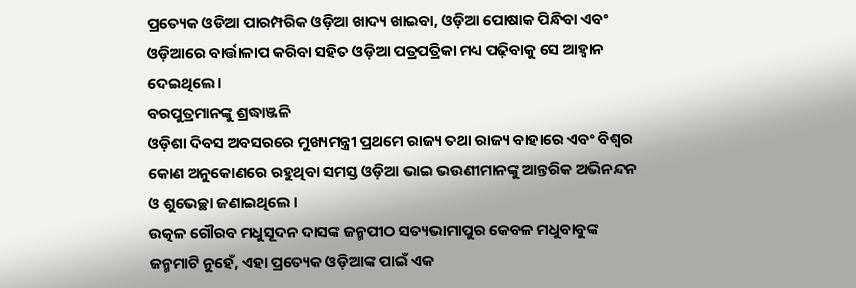ପ୍ରତ୍ୟେକ ଓଡିଆ ପାରମ୍ପରିକ ଓଡ଼ିଆ ଖାଦ୍ୟ ଖାଇବା, ଓଡ଼ିଆ ପୋଷାକ ପିନ୍ଧିବା ଏବଂ ଓଡ଼ିଆରେ ବାର୍ତ୍ତାଳାପ କରିବା ସହିତ ଓଡ଼ିଆ ପତ୍ରପତ୍ରିକା ମଧ୍ୟ ପଢ଼ିବାକୁ ସେ ଆହ୍ୱାନ ଦେଇଥିଲେ।
ବରପୁତ୍ରମାନଙ୍କୁ ଶ୍ରଦ୍ଧାଞ୍ଜଳି
ଓଡ଼ିଶା ଦିବସ ଅବସରରେ ମୁଖ୍ୟମନ୍ତ୍ରୀ ପ୍ରଥମେ ରାଜ୍ୟ ତଥା ରାଜ୍ୟ ବାହାରେ ଏବଂ ବିଶ୍ୱର କୋଣ ଅନୁକୋଣରେ ରହୁଥିବା ସମସ୍ତ ଓଡ଼ିଆ ଭାଇ ଭଉଣୀମାନଙ୍କୁ ଆନ୍ତରିକ ଅଭିନନ୍ଦନ ଓ ଶୁଭେଚ୍ଛା ଜଣାଇଥିଲେ ।
ଉତ୍କଳ ଗୌରବ ମଧୁସୂଦନ ଦାସଙ୍କ ଜନ୍ମପୀଠ ସତ୍ୟଭାମାପୁର କେବଳ ମଧୁବାବୁଙ୍କ ଜନ୍ମମାଟି ନୁହେଁ, ଏହା ପ୍ରତ୍ୟେକ ଓଡ଼ିଆଙ୍କ ପାଇଁ ଏକ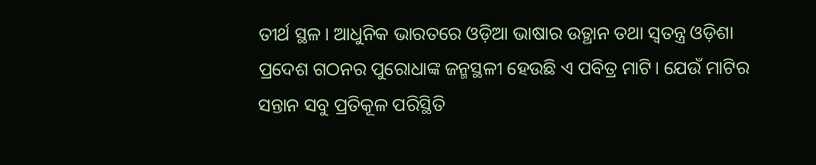ତୀର୍ଥ ସ୍ଥଳ। ଆଧୁନିକ ଭାରତରେ ଓଡ଼ିଆ ଭାଷାର ଉତ୍ଥାନ ତଥା ସ୍ଵତନ୍ତ୍ର ଓଡ଼ିଶା ପ୍ରଦେଶ ଗଠନର ପୁରୋଧାଙ୍କ ଜନ୍ମସ୍ଥଳୀ ହେଉଛି ଏ ପବିତ୍ର ମାଟି। ଯେଉଁ ମାଟିର ସନ୍ତାନ ସବୁ ପ୍ରତିକୂଳ ପରିସ୍ଥିତି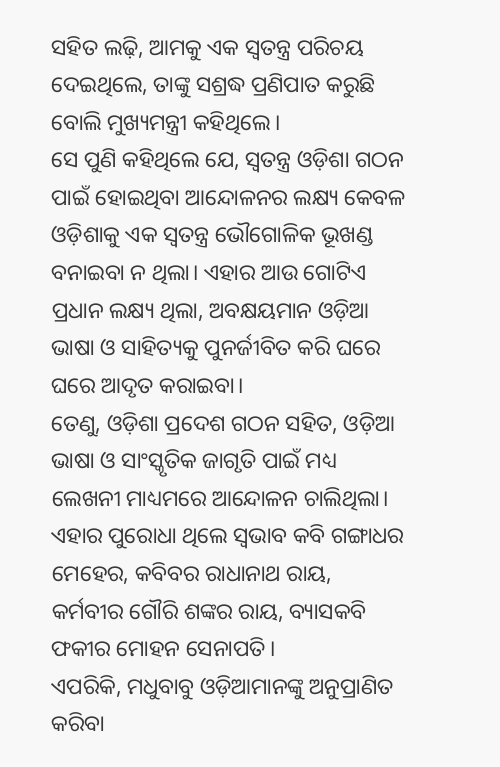ସହିତ ଲଢ଼ି, ଆମକୁ ଏକ ସ୍ଵତନ୍ତ୍ର ପରିଚୟ ଦେଇଥିଲେ, ତାଙ୍କୁ ସଶ୍ରଦ୍ଧ ପ୍ରଣିପାତ କରୁଛି ବୋଲି ମୁଖ୍ୟମନ୍ତ୍ରୀ କହିଥିଲେ।
ସେ ପୁଣି କହିଥିଲେ ଯେ, ସ୍ଵତନ୍ତ୍ର ଓଡ଼ିଶା ଗଠନ ପାଇଁ ହୋଇଥିବା ଆନ୍ଦୋଳନର ଲକ୍ଷ୍ୟ କେବଳ ଓଡ଼ିଶାକୁ ଏକ ସ୍ଵତନ୍ତ୍ର ଭୌଗୋଳିକ ଭୂଖଣ୍ଡ ବନାଇବା ନ ଥିଲା। ଏହାର ଆଉ ଗୋଟିଏ ପ୍ରଧାନ ଲକ୍ଷ୍ୟ ଥିଲା, ଅବକ୍ଷୟମାନ ଓଡ଼ିଆ ଭାଷା ଓ ସାହିତ୍ୟକୁ ପୁନର୍ଜୀବିତ କରି ଘରେ ଘରେ ଆଦୃତ କରାଇବା।
ତେଣୁ, ଓଡ଼ିଶା ପ୍ରଦେଶ ଗଠନ ସହିତ, ଓଡ଼ିଆ ଭାଷା ଓ ସାଂସ୍କୃତିକ ଜାଗୃତି ପାଇଁ ମଧ୍ୟ ଲେଖନୀ ମାଧ୍ୟମରେ ଆନ୍ଦୋଳନ ଚାଲିଥିଲା। ଏହାର ପୁରୋଧା ଥିଲେ ସ୍ଵଭାବ କବି ଗଙ୍ଗାଧର ମେହେର, କବିବର ରାଧାନାଥ ରାୟ, କର୍ମବୀର ଗୌରି ଶଙ୍କର ରାୟ, ବ୍ୟାସକବି ଫକୀର ମୋହନ ସେନାପତି।
ଏପରିକି, ମଧୁବାବୁ ଓଡ଼ିଆମାନଙ୍କୁ ଅନୁପ୍ରାଣିତ କରିବା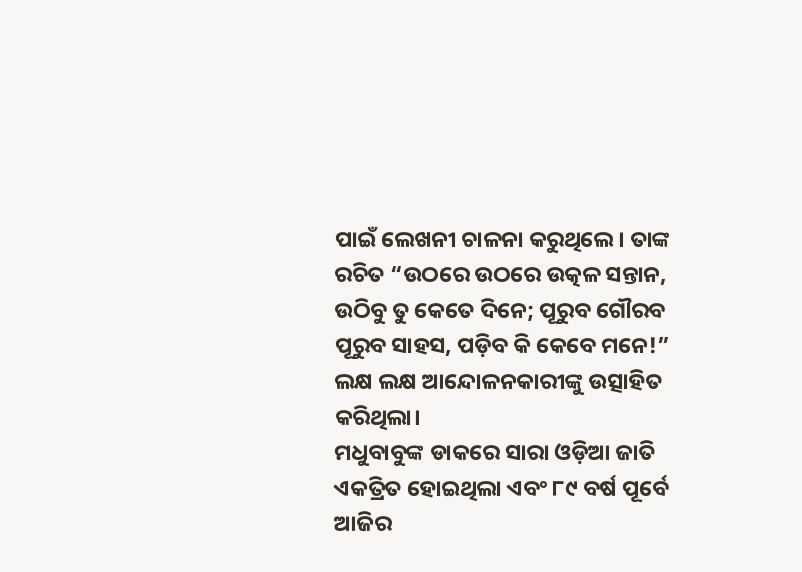ପାଇଁ ଲେଖନୀ ଚାଳନା କରୁଥିଲେ। ତାଙ୍କ ରଚିତ “ଉଠରେ ଉଠରେ ଉତ୍କଳ ସନ୍ତାନ, ଉଠିବୁ ତୁ କେତେ ଦିନେ; ପୂରୁବ ଗୌରବ ପୂରୁବ ସାହସ, ପଡ଼ିବ କି କେବେ ମନେ!” ଲକ୍ଷ ଲକ୍ଷ ଆନ୍ଦୋଳନକାରୀଙ୍କୁ ଉତ୍ସାହିତ କରିଥିଲା।
ମଧୁବାବୁଙ୍କ ଡାକରେ ସାରା ଓଡ଼ିଆ ଜାତି ଏକତ୍ରିତ ହୋଇଥିଲା ଏବଂ ୮୯ ବର୍ଷ ପୂର୍ବେ ଆଜିର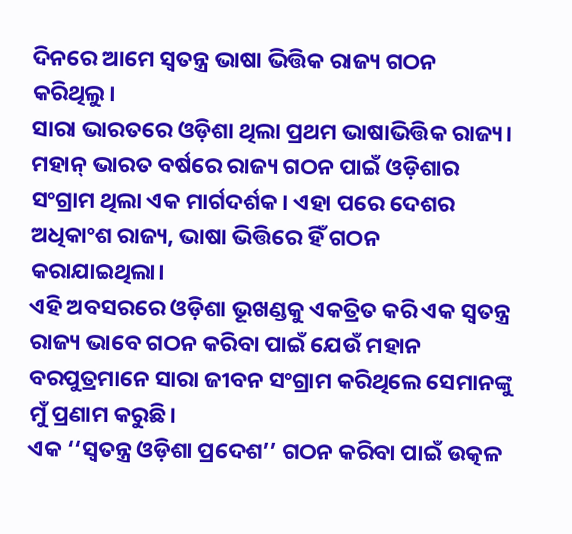ଦିନରେ ଆମେ ସ୍ୱତନ୍ତ୍ର ଭାଷା ଭିତ୍ତିକ ରାଜ୍ୟ ଗଠନ କରିଥିଲୁ।
ସାରା ଭାରତରେ ଓଡ଼ିଶା ଥିଲା ପ୍ରଥମ ଭାଷାଭିତ୍ତିକ ରାଜ୍ୟ। ମହାନ୍ ଭାରତ ବର୍ଷରେ ରାଜ୍ୟ ଗଠନ ପାଇଁ ଓଡ଼ିଶାର ସଂଗ୍ରାମ ଥିଲା ଏକ ମାର୍ଗଦର୍ଶକ। ଏହା ପରେ ଦେଶର ଅଧିକାଂଶ ରାଜ୍ୟ, ଭାଷା ଭିତ୍ତିରେ ହିଁ ଗଠନ କରାଯାଇଥିଲା।
ଏହି ଅବସରରେ ଓଡ଼ିଶା ଭୂଖଣ୍ଡକୁ ଏକତ୍ରିତ କରି ଏକ ସ୍ୱତନ୍ତ୍ର ରାଜ୍ୟ ଭାବେ ଗଠନ କରିବା ପାଇଁ ଯେଉଁ ମହାନ ବରପୁତ୍ରମାନେ ସାରା ଜୀବନ ସଂଗ୍ରାମ କରିଥିଲେ ସେମାନଙ୍କୁ ମୁଁ ପ୍ରଣାମ କରୁଛି।
ଏକ ‘‘ସ୍ୱତନ୍ତ୍ର ଓଡ଼ିଶା ପ୍ରଦେଶ’’ ଗଠନ କରିବା ପାଇଁ ଉତ୍କଳ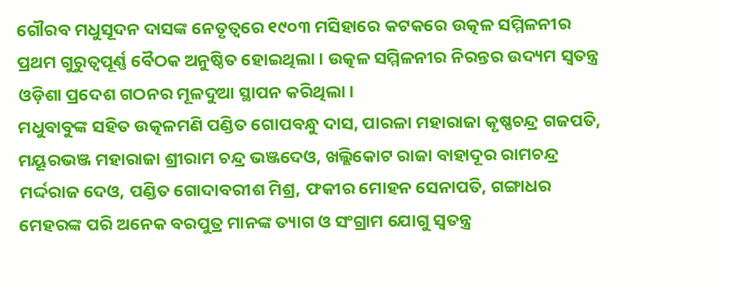ଗୌରବ ମଧୁସୂଦନ ଦାସଙ୍କ ନେତୃତ୍ୱରେ ୧୯୦୩ ମସିହାରେ କଟକରେ ଉତ୍କଳ ସମ୍ମିଳନୀର ପ୍ରଥମ ଗୁରୁତ୍ୱପୂର୍ଣ୍ଣ ବୈଠକ ଅନୁଷ୍ଠିତ ହୋଇଥିଲା। ଉତ୍କଳ ସମ୍ମିଳନୀର ନିରନ୍ତର ଉଦ୍ୟମ ସ୍ୱତନ୍ତ୍ର ଓଡ଼ିଶା ପ୍ରଦେଶ ଗଠନର ମୂଳଦୁଆ ସ୍ଥାପନ କରିଥିଲା।
ମଧୁବାବୁଙ୍କ ସହିତ ଉତ୍କଳମଣି ପଣ୍ଡିତ ଗୋପବନ୍ଧୁ ଦାସ, ପାରଳା ମହାରାଜା କୃଷ୍ଣଚନ୍ଦ୍ର ଗଜପତି, ମୟୂରଭଞ୍ଜ ମହାରାଜା ଶ୍ରୀରାମ ଚନ୍ଦ୍ର ଭଞ୍ଜଦେଓ, ଖଲ୍ଲିକୋଟ ରାଜା ବାହାଦୂର ରାମଚନ୍ଦ୍ର ମର୍ଦ୍ଦରାଜ ଦେଓ, ପଣ୍ଡିତ ଗୋଦାବରୀଶ ମିଶ୍ର, ଫକୀର ମୋହନ ସେନାପତି, ଗଙ୍ଗାଧର ମେହରଙ୍କ ପରି ଅନେକ ବରପୁତ୍ର ମାନଙ୍କ ତ୍ୟାଗ ଓ ସଂଗ୍ରାମ ଯୋଗୁ ସ୍ବତନ୍ତ୍ର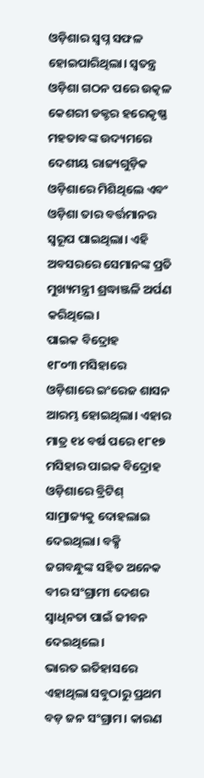ଓଡ଼ିଶାର ସ୍ବପ୍ନ ସଫଳ ହୋଇପାରିଥିଲା। ସ୍ୱତନ୍ତ୍ର ଓଡ଼ିଶା ଗଠନ ପରେ ଉତ୍କଳ କେଶରୀ ଡକ୍ଟର ହରେକୃଷ୍ଣ ମହତାବଙ୍କ ଉଦ୍ୟମରେ ଦେଶୀୟ ରାଜ୍ୟଗୁଡ଼ିକ ଓଡ଼ିଶାରେ ମିଶିଥିଲେ ଏବଂ ଓଡ଼ିଶା ତାର ବର୍ତ୍ତମାନର ସ୍ୱରୂପ ପାଇଥିଲା। ଏହି ଅବସରରେ ସେମାନଙ୍କ ପ୍ରତି ମୁଖ୍ୟମନ୍ତ୍ରୀ ଶ୍ରଦ୍ଧାଞ୍ଜଳି ଅର୍ପଣ କରିଥିଲେ।
ପାଇକ ବିଦ୍ରୋହ
୧୮୦୩ ମସିହାରେ ଓଡ଼ିଶାରେ ଇଂରେଜ ଶାସନ ଆରମ୍ଭ ହୋଇଥିଲା। ଏହାର ମାତ୍ର ୧୪ ବର୍ଷ ପରେ ୧୮୧୭ ମସିହାର ପାଇକ ବିଦ୍ରୋହ ଓଡ଼ିଶାରେ ବ୍ରିଟିଶ୍ ସାମ୍ରାଜ୍ୟକୁ ଦୋହଲାଇ ଦେଇଥିଲା। ବକ୍ସି ଜଗବନ୍ଧୁଙ୍କ ସହିତ ଅନେକ ବୀର ସଂଗ୍ରାମୀ ଦେଶର ସ୍ୱାଧିନତା ପାଇଁ ଜୀବନ ଦେଇଥିଲେ।
ଭାରତ ଇତିହାସରେ ଏହାଥିଲା ସବୁଠାରୁ ପ୍ରଥମ ବଡ଼ ଜନ ସଂଗ୍ରାମ। କାରଣ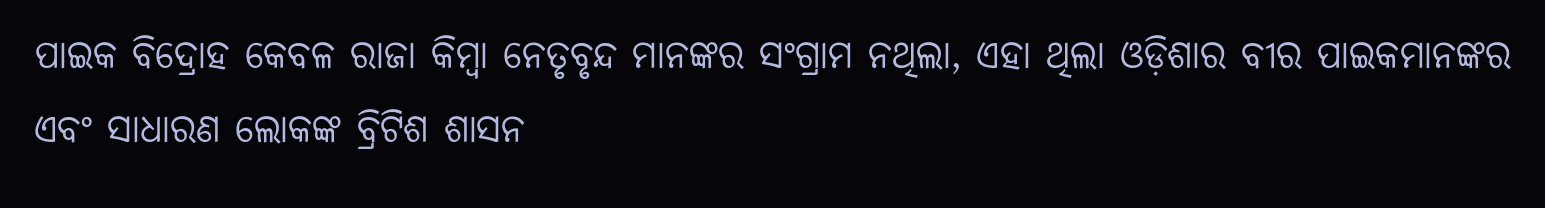ପାଇକ ବିଦ୍ରୋହ କେବଳ ରାଜା କିମ୍ୱା ନେତୃବୃନ୍ଦ ମାନଙ୍କର ସଂଗ୍ରାମ ନଥିଲା, ଏହା ଥିଲା ଓଡ଼ିଶାର ବୀର ପାଇକମାନଙ୍କର ଏବଂ ସାଧାରଣ ଲୋକଙ୍କ ବ୍ରିଟିଶ ଶାସନ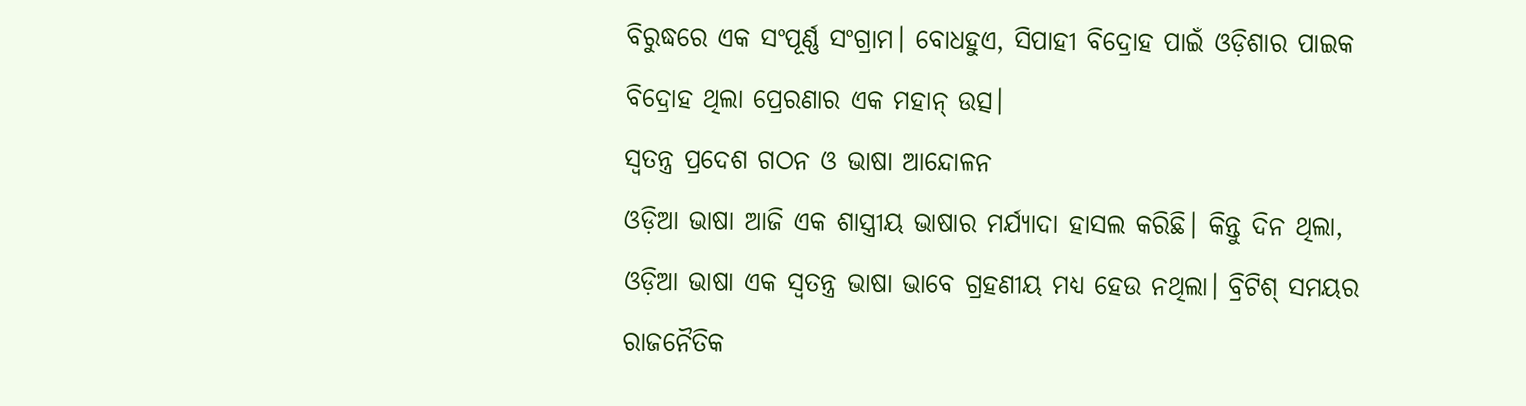ବିରୁଦ୍ଧରେ ଏକ ସଂପୂର୍ଣ୍ଣ ସଂଗ୍ରାମ। ବୋଧହୁଏ, ସିପାହୀ ବିଦ୍ରୋହ ପାଇଁ ଓଡ଼ିଶାର ପାଇକ ବିଦ୍ରୋହ ଥିଲା ପ୍ରେରଣାର ଏକ ମହାନ୍ ଉତ୍ସ।
ସ୍ୱତନ୍ତ୍ର ପ୍ରଦେଶ ଗଠନ ଓ ଭାଷା ଆନ୍ଦୋଳନ
ଓଡ଼ିଆ ଭାଷା ଆଜି ଏକ ଶାସ୍ତ୍ରୀୟ ଭାଷାର ମର୍ଯ୍ୟାଦା ହାସଲ କରିଛି। କିନ୍ତୁ ଦିନ ଥିଲା, ଓଡ଼ିଆ ଭାଷା ଏକ ସ୍ୱତନ୍ତ୍ର ଭାଷା ଭାବେ ଗ୍ରହଣୀୟ ମଧ୍ୟ ହେଉ ନଥିଲା। ବ୍ରିଟିଶ୍ ସମୟର ରାଜନୈତିକ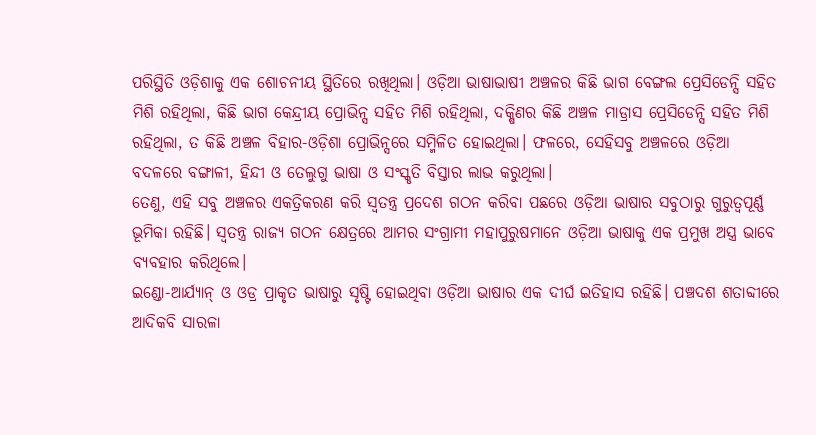ପରିସ୍ଥିତି ଓଡ଼ିଶାକୁ ଏକ ଶୋଚନୀୟ ସ୍ଥିତିରେ ରଖିଥିଲା। ଓଡ଼ିଆ ଭାଷାଭାଷୀ ଅଞ୍ଚଳର କିଛି ଭାଗ ବେଙ୍ଗଲ ପ୍ରେସିଡେନ୍ସି ସହିତ ମିଶି ରହିଥିଲା, କିଛି ଭାଗ କେନ୍ଦ୍ରୀୟ ପ୍ରୋଭିନ୍ସ ସହିତ ମିଶି ରହିଥିଲା, ଦକ୍ଷିଣର କିଛି ଅଞ୍ଚଳ ମାଡ୍ରାସ ପ୍ରେସିଡେନ୍ସି ସହିତ ମିଶି ରହିଥିଲା, ତ କିଛି ଅଞ୍ଚଳ ବିହାର-ଓଡ଼ିଶା ପ୍ରୋଭିନ୍ସରେ ସମ୍ମିଳିତ ହୋଇଥିଲା। ଫଳରେ, ସେହିସବୁ ଅଞ୍ଚଳରେ ଓଡ଼ିଆ ବଦଳରେ ବଙ୍ଗାଳୀ, ହିନ୍ଦୀ ଓ ତେଲୁଗୁ ଭାଷା ଓ ସଂସ୍କୃତି ବିସ୍ତାର ଲାଭ କରୁଥିଲା।
ତେଣୁ, ଏହି ସବୁ ଅଞ୍ଚଳର ଏକତ୍ରିକରଣ କରି ସ୍ୱତନ୍ତ୍ର ପ୍ରଦେଶ ଗଠନ କରିବା ପଛରେ ଓଡ଼ିଆ ଭାଷାର ସବୁଠାରୁ ଗୁରୁତ୍ୱପୂର୍ଣ୍ଣ ଭୂମିକା ରହିଛି। ସ୍ୱତନ୍ତ୍ର ରାଜ୍ୟ ଗଠନ କ୍ଷେତ୍ରରେ ଆମର ସଂଗ୍ରାମୀ ମହାପୁରୁଷମାନେ ଓଡ଼ିଆ ଭାଷାକୁ ଏକ ପ୍ରମୁଖ ଅସ୍ତ୍ର ଭାବେ ବ୍ୟବହାର କରିଥିଲେ।
ଇଣ୍ଡୋ-ଆର୍ଯ୍ୟାନ୍ ଓ ଓଡ୍ର ପ୍ରାକୃତ ଭାଷାରୁ ସୃଷ୍ଟି ହୋଇଥିବା ଓଡ଼ିଆ ଭାଷାର ଏକ ଦୀର୍ଘ ଇତିହାସ ରହିଛି। ପଞ୍ଚଦଶ ଶତାବ୍ଦୀରେ ଆଦିକବି ସାରଳା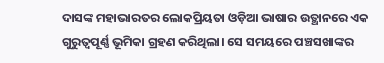ଦାସଙ୍କ ମହାଭାରତର ଲୋକପ୍ରିୟତା ଓଡ଼ିଆ ଭାଷାର ଉତ୍ଥାନରେ ଏକ ଗୁରୁତ୍ୱପୂର୍ଣ୍ଣ ଭୂମିକା ଗ୍ରହଣ କରିଥିଲା। ସେ ସମୟରେ ପଞ୍ଚସଖାଙ୍କର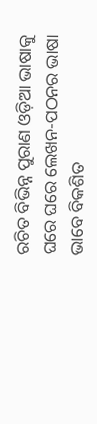ରଚିତ ବିଭିନ୍ନ ପୁରାଣ ଓଡ଼ିଆ ଭାଷାକୁ ଘରେ ଘରେ ଲେଖନ-ପଠନର ଭାଷା ଭାବେ ବିକଶିତ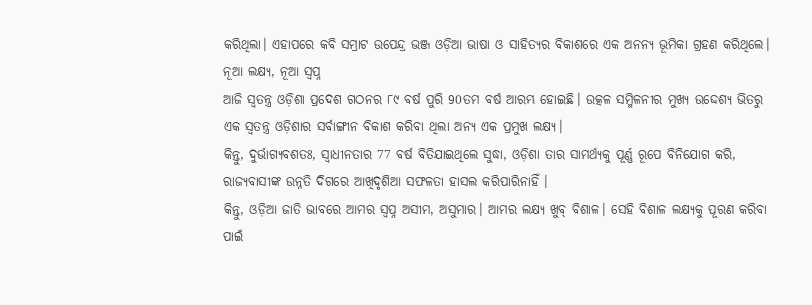କରିଥିଲା। ଏହାପରେ କବି ସମ୍ରାଟ ଉପେନ୍ଦ୍ର ଭଞ୍ଜ ଓଡ଼ିଆ ଭାଷା ଓ ସାହିତ୍ୟର ବିକାଶରେ ଏକ ଅନନ୍ୟ ଭୂମିକା ଗ୍ରହଣ କରିଥିଲେ।
ନୂଆ ଲକ୍ଷ୍ୟ, ନୂଆ ସ୍ୱପ୍ନ
ଆଜି ସ୍ୱତନ୍ତ୍ର ଓଡ଼ିଶା ପ୍ରଦେଶ ଗଠନର ୮୯ ବର୍ଷ ପୁରି 90ତମ ବର୍ଷ ଆରମ୍ଭ ହୋଇଛି। ଉତ୍କଳ ସମ୍ମିଳନୀର ମୁଖ୍ୟ ଉଦ୍ଦେଶ୍ୟ ଭିତରୁ ଏକ ସ୍ଵତନ୍ତ୍ର ଓଡ଼ିଶାର ସର୍ବାଙ୍ଗୀନ ବିକାଶ କରିବା ଥିଲା ଅନ୍ୟ ଏକ ପ୍ରମୁଖ ଲକ୍ଷ୍ୟ।
କିନ୍ତୁ, ଦୁର୍ଭାଗ୍ୟବଶତଃ, ସ୍ଵାଧୀନତାର 77 ବର୍ଷ ବିତିଯାଇଥିଲେ ସୁଦ୍ଧା, ଓଡ଼ିଶା ତାର ସାମର୍ଥ୍ୟକୁ ପୂର୍ଣ୍ଣ ରୂପେ ବିନିଯୋଗ କରି, ରାଜ୍ୟବାସୀଙ୍କ ଉନ୍ନତି ଦିଗରେ ଆଖିଦୃଶିଆ ସଫଳତା ହାସଲ କରିପାରିନାହିଁ ।
କିନ୍ତୁ, ଓଡ଼ିଆ ଜାତି ଭାବରେ ଆମର ସ୍ୱପ୍ନ ଅସୀମ, ଅସୁମାର। ଆମର ଲକ୍ଷ୍ୟ ଖୁବ୍ ବିଶାଳ। ସେହି ବିଶାଳ ଲକ୍ଷ୍ୟକୁ ପୂରଣ କରିବା ପାଇଁ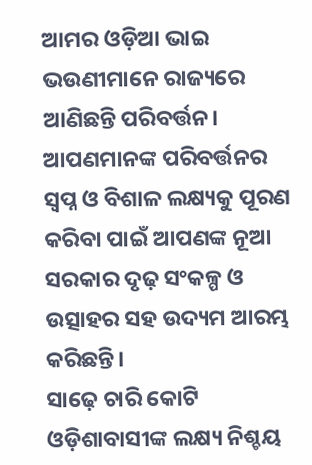ଆମର ଓଡ଼ିଆ ଭାଇ ଭଉଣୀମାନେ ରାଜ୍ୟରେ ଆଣିଛନ୍ତି ପରିବର୍ତ୍ତନ। ଆପଣମାନଙ୍କ ପରିବର୍ତ୍ତନର ସ୍ୱପ୍ନ ଓ ବିଶାଳ ଲକ୍ଷ୍ୟକୁ ପୂରଣ କରିବା ପାଇଁ ଆପଣଙ୍କ ନୂଆ ସରକାର ଦୃଢ଼ ସଂକଳ୍ପ ଓ ଉତ୍ସାହର ସହ ଉଦ୍ୟମ ଆରମ୍ଭ କରିଛନ୍ତି।
ସାଢ଼େ ଚାରି କୋଟି ଓଡ଼ିଶାବାସୀଙ୍କ ଲକ୍ଷ୍ୟ ନିଶ୍ଚୟ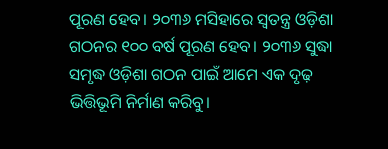ପୂରଣ ହେବ। ୨୦୩୬ ମସିହାରେ ସ୍ୱତନ୍ତ୍ର ଓଡ଼ିଶା ଗଠନର ୧୦୦ ବର୍ଷ ପୂରଣ ହେବ। ୨୦୩୬ ସୁଦ୍ଧା ସମୃଦ୍ଧ ଓଡ଼ିଶା ଗଠନ ପାଇଁ ଆମେ ଏକ ଦୃଢ଼ ଭିତ୍ତିଭୂମି ନିର୍ମାଣ କରିବୁ।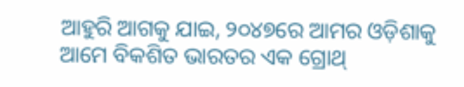ଆହୁରି ଆଗକୁ ଯାଇ, ୨୦୪୭ରେ ଆମର ଓଡ଼ିଶାକୁ ଆମେ ବିକଶିତ ଭାରତର ଏକ ଗ୍ରୋଥ୍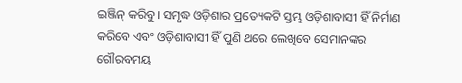ଇଞ୍ଜିନ୍ କରିବୁ। ସମୃଦ୍ଧ ଓଡ଼ିଶାର ପ୍ରତ୍ୟେକଟି ସ୍ତମ୍ଭ ଓଡ଼ିଶାବାସୀ ହିଁ ନିର୍ମାଣ କରିବେ ଏବଂ ଓଡ଼ିଶାବାସୀ ହିଁ ପୁଣି ଥରେ ଲେଖିବେ ସେମାନଙ୍କର ଗୌରବମୟ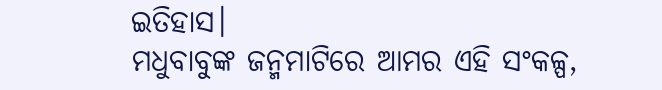ଇତିହାସ।
ମଧୁବାବୁଙ୍କ ଜନ୍ମମାଟିରେ ଆମର ଏହି ସଂକଳ୍ପ,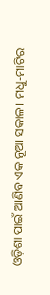ଓଡ଼ିଶା ପାଇଁ ଆଣିବ ଏକ ନୂଆ ସକାଳ। ମଧୁ-ମାଟିର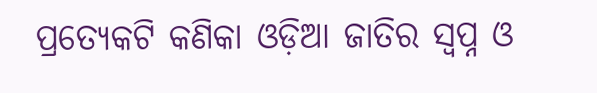ପ୍ରତ୍ୟେକଟି କଣିକା ଓଡ଼ିଆ ଜାତିର ସ୍ୱପ୍ନ ଓ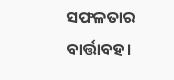ସଫଳତାର ବାର୍ତ୍ତାବହ।